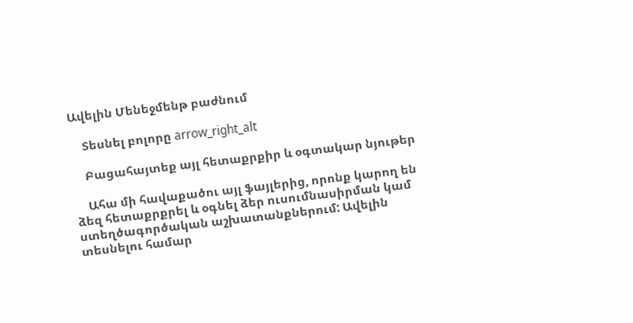Ավելին Մենեջմենթ բաժնում

    Տեսնել բոլորը arrow_right_alt

    Բացահայտեք այլ հետաքրքիր և օգտակար նյութեր

    Ահա մի հավաքածու այլ ֆայլերից, որոնք կարող են ձեզ հետաքրքրել և օգնել ձեր ուսումնասիրման կամ ստեղծագործական աշխատանքներում: Ավելին տեսնելու համար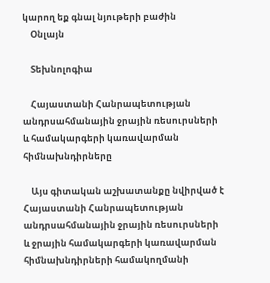կարող եք գնալ նյութերի բաժին
    Օնլայն

    Տեխնոլոգիա

    Հայաստանի Հանրապետության անդրսահմանային ջրային ռեսուրսների և համակարգերի կառավարման հիմնախնդիրները

    Այս գիտական աշխատանքը նվիրված է Հայաստանի Հանրապետության անդրսահմանային ջրային ռեսուրսների և ջրային համակարգերի կառավարման հիմնախնդիրների համակողմանի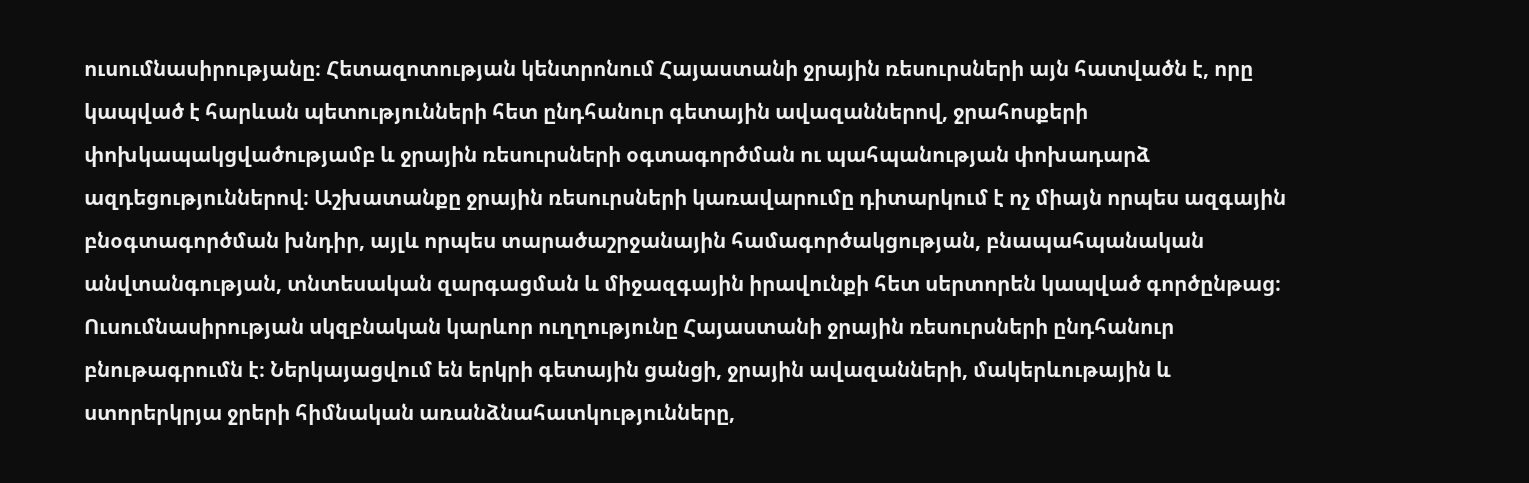ուսումնասիրությանը։ Հետազոտության կենտրոնում Հայաստանի ջրային ռեսուրսների այն հատվածն է, որը կապված է հարևան պետությունների հետ ընդհանուր գետային ավազաններով, ջրահոսքերի փոխկապակցվածությամբ և ջրային ռեսուրսների օգտագործման ու պահպանության փոխադարձ ազդեցություններով։ Աշխատանքը ջրային ռեսուրսների կառավարումը դիտարկում է ոչ միայն որպես ազգային բնօգտագործման խնդիր, այլև որպես տարածաշրջանային համագործակցության, բնապահպանական անվտանգության, տնտեսական զարգացման և միջազգային իրավունքի հետ սերտորեն կապված գործընթաց։ Ուսումնասիրության սկզբնական կարևոր ուղղությունը Հայաստանի ջրային ռեսուրսների ընդհանուր բնութագրումն է։ Ներկայացվում են երկրի գետային ցանցի, ջրային ավազանների, մակերևութային և ստորերկրյա ջրերի հիմնական առանձնահատկությունները,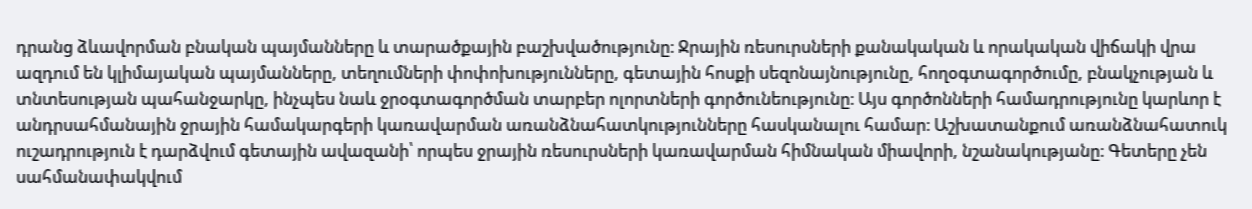դրանց ձևավորման բնական պայմանները և տարածքային բաշխվածությունը։ Ջրային ռեսուրսների քանակական և որակական վիճակի վրա ազդում են կլիմայական պայմանները, տեղումների փոփոխությունները, գետային հոսքի սեզոնայնությունը, հողօգտագործումը, բնակչության և տնտեսության պահանջարկը, ինչպես նաև ջրօգտագործման տարբեր ոլորտների գործունեությունը։ Այս գործոնների համադրությունը կարևոր է անդրսահմանային ջրային համակարգերի կառավարման առանձնահատկությունները հասկանալու համար։ Աշխատանքում առանձնահատուկ ուշադրություն է դարձվում գետային ավազանի՝ որպես ջրային ռեսուրսների կառավարման հիմնական միավորի, նշանակությանը։ Գետերը չեն սահմանափակվում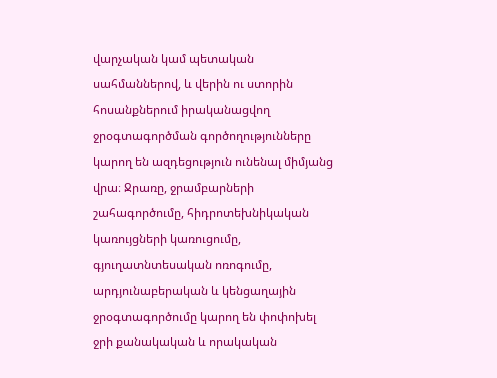վարչական կամ պետական սահմաններով, և վերին ու ստորին հոսանքներում իրականացվող ջրօգտագործման գործողությունները կարող են ազդեցություն ունենալ միմյանց վրա։ Ջրառը, ջրամբարների շահագործումը, հիդրոտեխնիկական կառույցների կառուցումը, գյուղատնտեսական ոռոգումը, արդյունաբերական և կենցաղային ջրօգտագործումը կարող են փոփոխել ջրի քանակական և որակական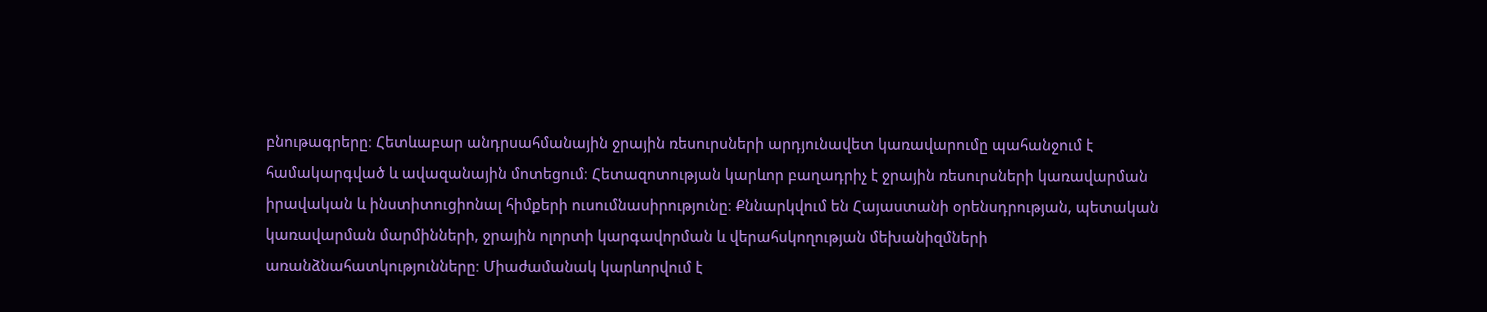բնութագրերը։ Հետևաբար անդրսահմանային ջրային ռեսուրսների արդյունավետ կառավարումը պահանջում է համակարգված և ավազանային մոտեցում։ Հետազոտության կարևոր բաղադրիչ է ջրային ռեսուրսների կառավարման իրավական և ինստիտուցիոնալ հիմքերի ուսումնասիրությունը։ Քննարկվում են Հայաստանի օրենսդրության, պետական կառավարման մարմինների, ջրային ոլորտի կարգավորման և վերահսկողության մեխանիզմների առանձնահատկությունները։ Միաժամանակ կարևորվում է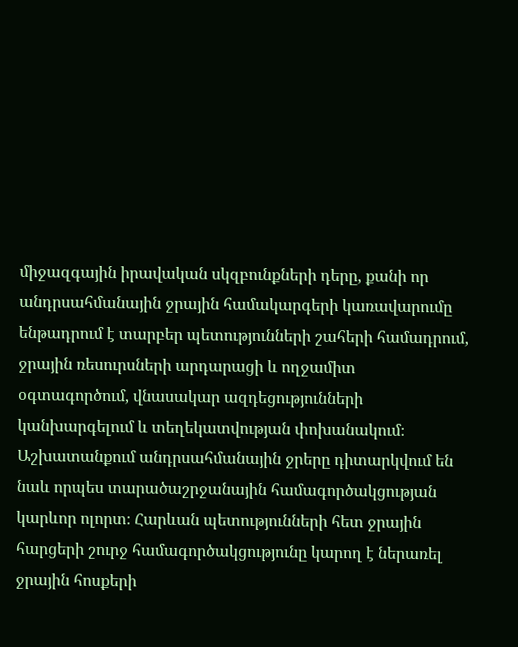միջազգային իրավական սկզբունքների դերը, քանի որ անդրսահմանային ջրային համակարգերի կառավարումը ենթադրում է տարբեր պետությունների շահերի համադրում, ջրային ռեսուրսների արդարացի և ողջամիտ օգտագործում, վնասակար ազդեցությունների կանխարգելում և տեղեկատվության փոխանակում։ Աշխատանքում անդրսահմանային ջրերը դիտարկվում են նաև որպես տարածաշրջանային համագործակցության կարևոր ոլորտ։ Հարևան պետությունների հետ ջրային հարցերի շուրջ համագործակցությունը կարող է ներառել ջրային հոսքերի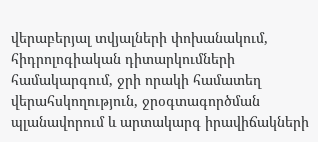վերաբերյալ տվյալների փոխանակում, հիդրոլոգիական դիտարկումների համակարգում, ջրի որակի համատեղ վերահսկողություն, ջրօգտագործման պլանավորում և արտակարգ իրավիճակների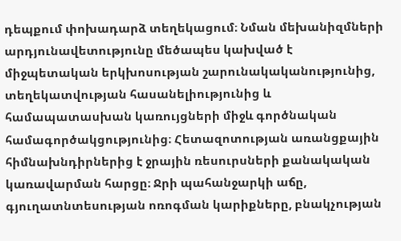դեպքում փոխադարձ տեղեկացում։ Նման մեխանիզմների արդյունավետությունը մեծապես կախված է միջպետական երկխոսության շարունակականությունից, տեղեկատվության հասանելիությունից և համապատասխան կառույցների միջև գործնական համագործակցությունից։ Հետազոտության առանցքային հիմնախնդիրներից է ջրային ռեսուրսների քանակական կառավարման հարցը։ Ջրի պահանջարկի աճը, գյուղատնտեսության ոռոգման կարիքները, բնակչության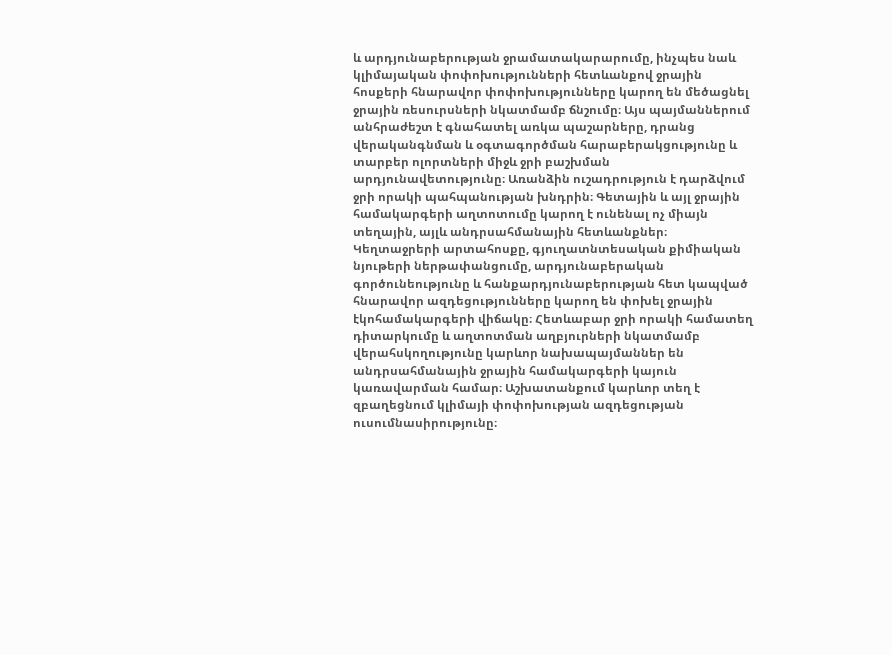և արդյունաբերության ջրամատակարարումը, ինչպես նաև կլիմայական փոփոխությունների հետևանքով ջրային հոսքերի հնարավոր փոփոխությունները կարող են մեծացնել ջրային ռեսուրսների նկատմամբ ճնշումը։ Այս պայմաններում անհրաժեշտ է գնահատել առկա պաշարները, դրանց վերականգնման և օգտագործման հարաբերակցությունը և տարբեր ոլորտների միջև ջրի բաշխման արդյունավետությունը։ Առանձին ուշադրություն է դարձվում ջրի որակի պահպանության խնդրին։ Գետային և այլ ջրային համակարգերի աղտոտումը կարող է ունենալ ոչ միայն տեղային, այլև անդրսահմանային հետևանքներ։ Կեղտաջրերի արտահոսքը, գյուղատնտեսական քիմիական նյութերի ներթափանցումը, արդյունաբերական գործունեությունը և հանքարդյունաբերության հետ կապված հնարավոր ազդեցությունները կարող են փոխել ջրային էկոհամակարգերի վիճակը։ Հետևաբար ջրի որակի համատեղ դիտարկումը և աղտոտման աղբյուրների նկատմամբ վերահսկողությունը կարևոր նախապայմաններ են անդրսահմանային ջրային համակարգերի կայուն կառավարման համար։ Աշխատանքում կարևոր տեղ է զբաղեցնում կլիմայի փոփոխության ազդեցության ուսումնասիրությունը։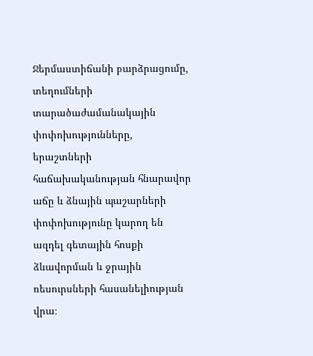Ջերմաստիճանի բարձրացումը, տեղումների տարածաժամանակային փոփոխությունները, երաշտների հաճախականության հնարավոր աճը և ձնային պաշարների փոփոխությունը կարող են ազդել գետային հոսքի ձևավորման և ջրային ռեսուրսների հասանելիության վրա։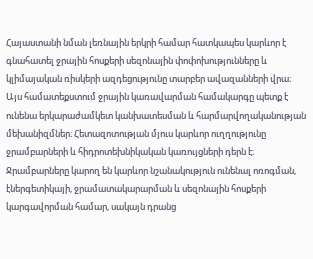Հայաստանի նման լեռնային երկրի համար հատկապես կարևոր է գնահատել ջրային հոսքերի սեզոնային փոփոխությունները և կլիմայական ռիսկերի ազդեցությունը տարբեր ավազանների վրա։ Այս համատեքստում ջրային կառավարման համակարգը պետք է ունենա երկարաժամկետ կանխատեսման և հարմարվողականության մեխանիզմներ։ Հետազոտության մյուս կարևոր ուղղությունը ջրամբարների և հիդրոտեխնիկական կառույցների դերն է։ Ջրամբարները կարող են կարևոր նշանակություն ունենալ ոռոգման, էներգետիկայի, ջրամատակարարման և սեզոնային հոսքերի կարգավորման համար, սակայն դրանց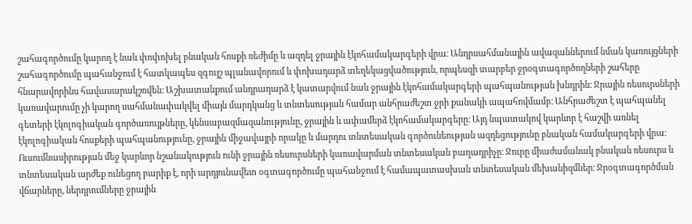շահագործումը կարող է նաև փոփոխել բնական հոսքի ռեժիմը և ազդել ջրային էկոհամակարգերի վրա։ Անդրսահմանային ավազաններում նման կառույցների շահագործումը պահանջում է հատկապես զգույշ պլանավորում և փոխադարձ տեղեկացվածություն, որպեսզի տարբեր ջրօգտագործողների շահերը հնարավորինս հավասարակշռվեն։ Աշխատանքում անդրադարձ է կատարվում նաև ջրային էկոհամակարգերի պահպանության խնդրին։ Ջրային ռեսուրսների կառավարումը չի կարող սահմանափակվել միայն մարդկանց և տնտեսության համար անհրաժեշտ ջրի քանակի ապահովմամբ։ Անհրաժեշտ է պահպանել գետերի էկոլոգիական գործառույթները, կենսաբազմազանությունը, ջրային և ափամերձ էկոհամակարգերը։ Այդ նպատակով կարևոր է հաշվի առնել էկոլոգիական հոսքերի պահպանությունը, ջրային միջավայրի որակը և մարդու տնտեսական գործունեության ազդեցությունը բնական համակարգերի վրա։ Ուսումնասիրության մեջ կարևոր նշանակություն ունի ջրային ռեսուրսների կառավարման տնտեսական բաղադրիչը։ Ջուրը միաժամանակ բնական ռեսուրս և տնտեսական արժեք ունեցող բարիք է, որի արդյունավետ օգտագործումը պահանջում է համապատասխան տնտեսական մեխանիզմներ։ Ջրօգտագործման վճարները, ներդրումները ջրային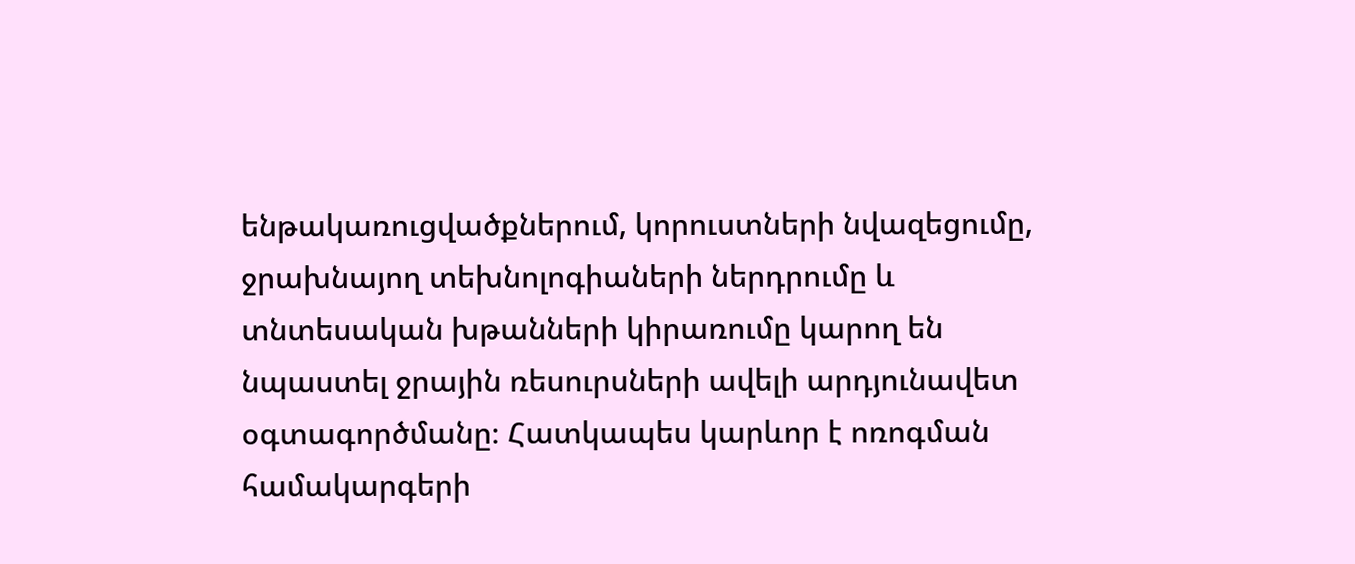ենթակառուցվածքներում, կորուստների նվազեցումը, ջրախնայող տեխնոլոգիաների ներդրումը և տնտեսական խթանների կիրառումը կարող են նպաստել ջրային ռեսուրսների ավելի արդյունավետ օգտագործմանը։ Հատկապես կարևոր է ոռոգման համակարգերի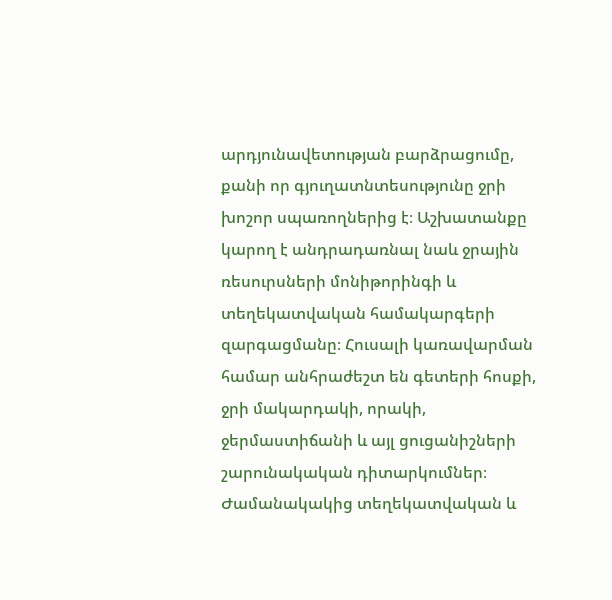արդյունավետության բարձրացումը, քանի որ գյուղատնտեսությունը ջրի խոշոր սպառողներից է։ Աշխատանքը կարող է անդրադառնալ նաև ջրային ռեսուրսների մոնիթորինգի և տեղեկատվական համակարգերի զարգացմանը։ Հուսալի կառավարման համար անհրաժեշտ են գետերի հոսքի, ջրի մակարդակի, որակի, ջերմաստիճանի և այլ ցուցանիշների շարունակական դիտարկումներ։ Ժամանակակից տեղեկատվական և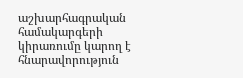աշխարհագրական համակարգերի կիրառումը կարող է հնարավորություն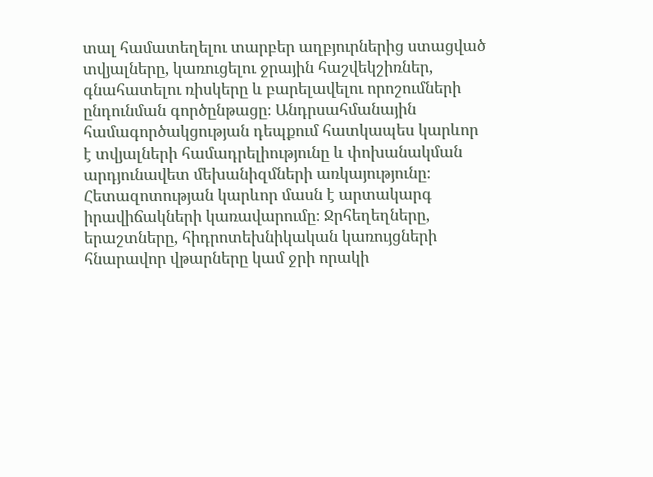տալ համատեղելու տարբեր աղբյուրներից ստացված տվյալները, կառուցելու ջրային հաշվեկշիռներ, գնահատելու ռիսկերը և բարելավելու որոշումների ընդունման գործընթացը։ Անդրսահմանային համագործակցության դեպքում հատկապես կարևոր է տվյալների համադրելիությունը և փոխանակման արդյունավետ մեխանիզմների առկայությունը։ Հետազոտության կարևոր մասն է արտակարգ իրավիճակների կառավարումը։ Ջրհեղեղները, երաշտները, հիդրոտեխնիկական կառույցների հնարավոր վթարները կամ ջրի որակի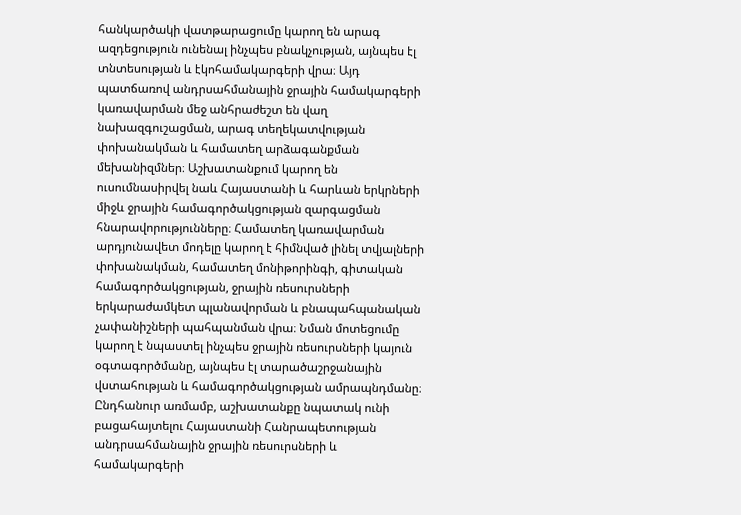հանկարծակի վատթարացումը կարող են արագ ազդեցություն ունենալ ինչպես բնակչության, այնպես էլ տնտեսության և էկոհամակարգերի վրա։ Այդ պատճառով անդրսահմանային ջրային համակարգերի կառավարման մեջ անհրաժեշտ են վաղ նախազգուշացման, արագ տեղեկատվության փոխանակման և համատեղ արձագանքման մեխանիզմներ։ Աշխատանքում կարող են ուսումնասիրվել նաև Հայաստանի և հարևան երկրների միջև ջրային համագործակցության զարգացման հնարավորությունները։ Համատեղ կառավարման արդյունավետ մոդելը կարող է հիմնված լինել տվյալների փոխանակման, համատեղ մոնիթորինգի, գիտական համագործակցության, ջրային ռեսուրսների երկարաժամկետ պլանավորման և բնապահպանական չափանիշների պահպանման վրա։ Նման մոտեցումը կարող է նպաստել ինչպես ջրային ռեսուրսների կայուն օգտագործմանը, այնպես էլ տարածաշրջանային վստահության և համագործակցության ամրապնդմանը։ Ընդհանուր առմամբ, աշխատանքը նպատակ ունի բացահայտելու Հայաստանի Հանրապետության անդրսահմանային ջրային ռեսուրսների և համակարգերի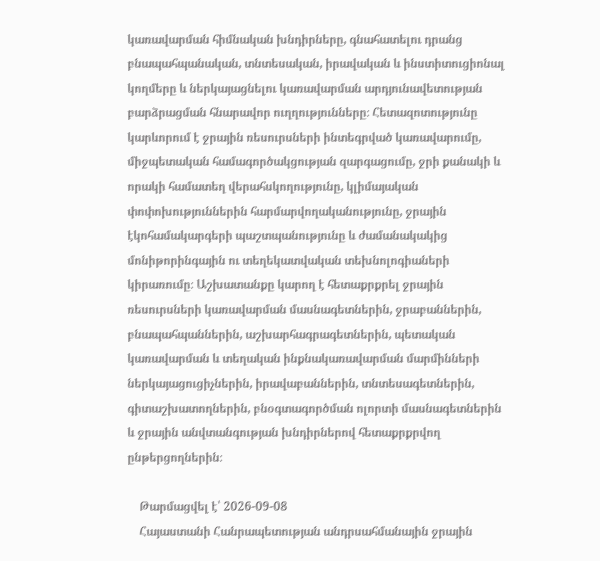կառավարման հիմնական խնդիրները, գնահատելու դրանց բնապահպանական, տնտեսական, իրավական և ինստիտուցիոնալ կողմերը և ներկայացնելու կառավարման արդյունավետության բարձրացման հնարավոր ուղղությունները։ Հետազոտությունը կարևորում է ջրային ռեսուրսների ինտեգրված կառավարումը, միջպետական համագործակցության զարգացումը, ջրի քանակի և որակի համատեղ վերահսկողությունը, կլիմայական փոփոխություններին հարմարվողականությունը, ջրային էկոհամակարգերի պաշտպանությունը և ժամանակակից մոնիթորինգային ու տեղեկատվական տեխնոլոգիաների կիրառումը։ Աշխատանքը կարող է հետաքրքրել ջրային ռեսուրսների կառավարման մասնագետներին, ջրաբաններին, բնապահպաններին, աշխարհագրագետներին, պետական կառավարման և տեղական ինքնակառավարման մարմինների ներկայացուցիչներին, իրավաբաններին, տնտեսագետներին, գիտաշխատողներին, բնօգտագործման ոլորտի մասնագետներին և ջրային անվտանգության խնդիրներով հետաքրքրվող ընթերցողներին։

    Թարմացվել է՝ 2026-09-08
    Հայաստանի Հանրապետության անդրսահմանային ջրային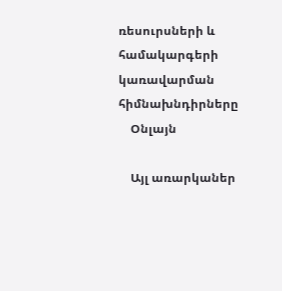ռեսուրսների և համակարգերի կառավարման հիմնախնդիրները
    Օնլայն

    Այլ առարկաներ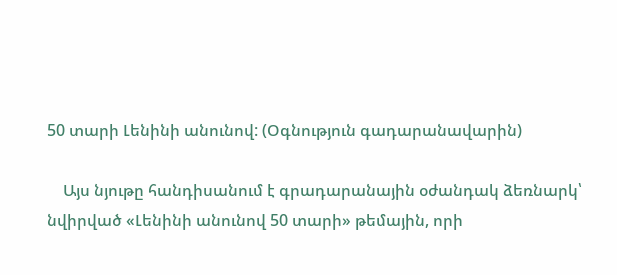50 տարի Լենինի անունով: (Օգնություն գադարանավարին)

    Այս նյութը հանդիսանում է գրադարանային օժանդակ ձեռնարկ՝ նվիրված «Լենինի անունով 50 տարի» թեմային, որի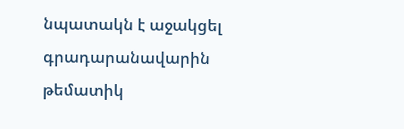նպատակն է աջակցել գրադարանավարին թեմատիկ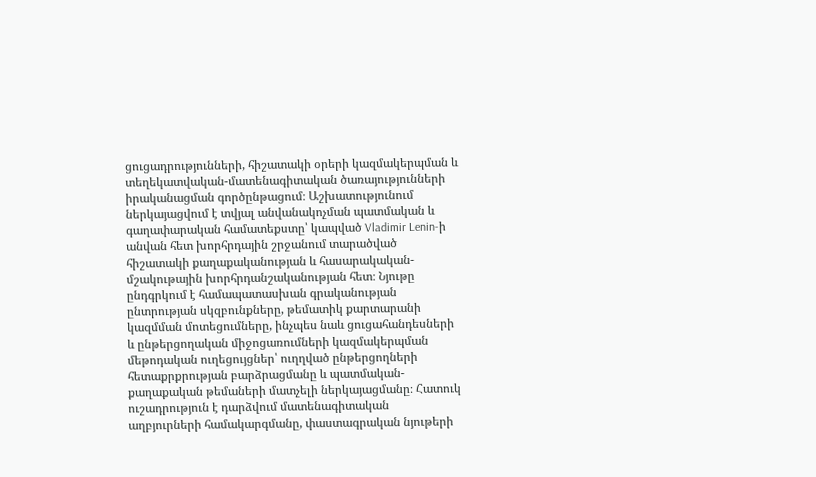ցուցադրությունների, հիշատակի օրերի կազմակերպման և տեղեկատվական-մատենագիտական ծառայությունների իրականացման գործընթացում։ Աշխատությունում ներկայացվում է տվյալ անվանակոչման պատմական և գաղափարական համատեքստը՝ կապված Vladimir Lenin-ի անվան հետ խորհրդային շրջանում տարածված հիշատակի քաղաքականության և հասարակական-մշակութային խորհրդանշականության հետ։ Նյութը ընդգրկում է համապատասխան գրականության ընտրության սկզբունքները, թեմատիկ քարտարանի կազմման մոտեցումները, ինչպես նաև ցուցահանդեսների և ընթերցողական միջոցառումների կազմակերպման մեթոդական ուղեցույցներ՝ ուղղված ընթերցողների հետաքրքրության բարձրացմանը և պատմական-քաղաքական թեմաների մատչելի ներկայացմանը։ Հատուկ ուշադրություն է դարձվում մատենագիտական աղբյուրների համակարգմանը, փաստագրական նյութերի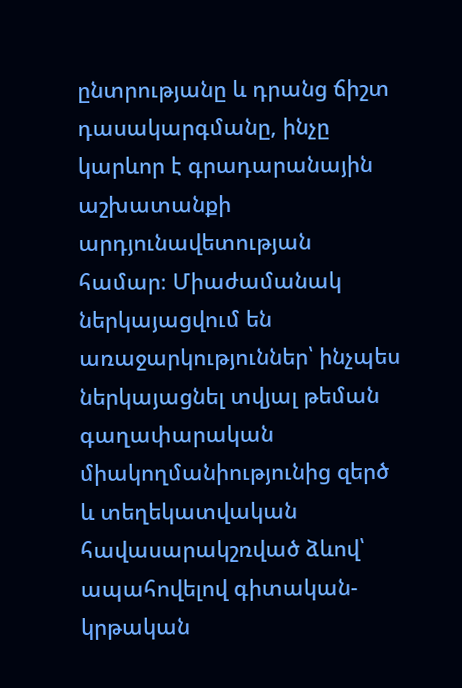ընտրությանը և դրանց ճիշտ դասակարգմանը, ինչը կարևոր է գրադարանային աշխատանքի արդյունավետության համար։ Միաժամանակ ներկայացվում են առաջարկություններ՝ ինչպես ներկայացնել տվյալ թեման գաղափարական միակողմանիությունից զերծ և տեղեկատվական հավասարակշռված ձևով՝ ապահովելով գիտական-կրթական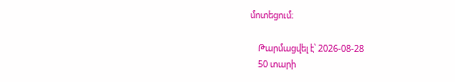մոտեցում։

    Թարմացվել է՝ 2026-08-28
    50 տարի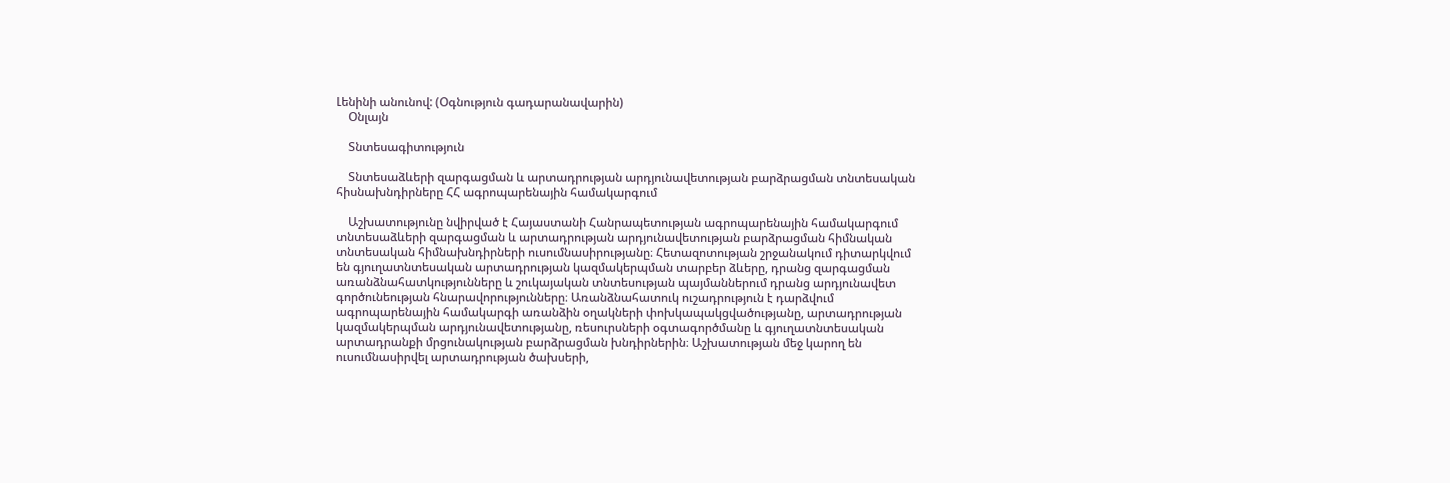Լենինի անունով: (Օգնություն գադարանավարին)
    Օնլայն

    Տնտեսագիտություն

    Տնտեսաձևերի զարգացման և արտադրության արդյունավետության բարձրացման տնտեսական հիսնախնդիրները ՀՀ ագրոպարենային համակարգում

    Աշխատությունը նվիրված է Հայաստանի Հանրապետության ագրոպարենային համակարգում տնտեսաձևերի զարգացման և արտադրության արդյունավետության բարձրացման հիմնական տնտեսական հիմնախնդիրների ուսումնասիրությանը։ Հետազոտության շրջանակում դիտարկվում են գյուղատնտեսական արտադրության կազմակերպման տարբեր ձևերը, դրանց զարգացման առանձնահատկությունները և շուկայական տնտեսության պայմաններում դրանց արդյունավետ գործունեության հնարավորությունները։ Առանձնահատուկ ուշադրություն է դարձվում ագրոպարենային համակարգի առանձին օղակների փոխկապակցվածությանը, արտադրության կազմակերպման արդյունավետությանը, ռեսուրսների օգտագործմանը և գյուղատնտեսական արտադրանքի մրցունակության բարձրացման խնդիրներին։ Աշխատության մեջ կարող են ուսումնասիրվել արտադրության ծախսերի,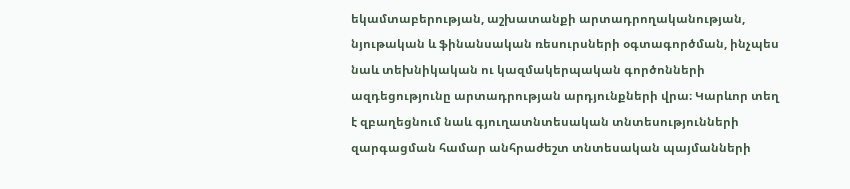եկամտաբերության, աշխատանքի արտադրողականության, նյութական և ֆինանսական ռեսուրսների օգտագործման, ինչպես նաև տեխնիկական ու կազմակերպական գործոնների ազդեցությունը արտադրության արդյունքների վրա։ Կարևոր տեղ է զբաղեցնում նաև գյուղատնտեսական տնտեսությունների զարգացման համար անհրաժեշտ տնտեսական պայմանների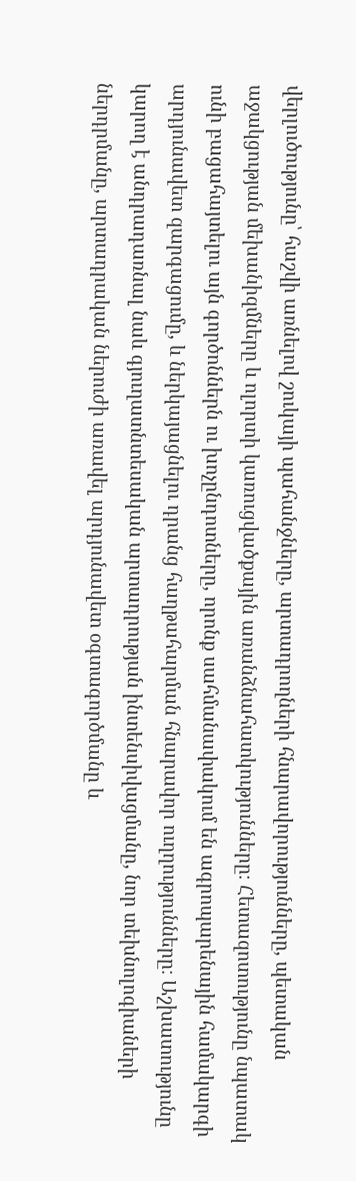վերլուծությունը՝ հաշվի առնելով շուկայի պահանջները, արտադրողների հնարավորությունները, պետական աջակցության մեխանիզմները և ոլորտի կառուցվածքային առանձնահատկությունները։ Հետազոտությունը նպատակ ունի բացահայտելու այն գործոններն ու խոչընդոտները, որոնք սահմանափակում են ագրոպարենային համակարգի արդյունավետ զարգացումը, և ներկայացնելու դրանց հաղթահարման հնարավոր ուղղությունները։ Աշխատությունը կարող է անդրադառնալ նաև գյուղատնտեսական արտադրության ինտենսիվացմանը, նոր տեխնոլոգիաների ներդրմանը, արտադրական ներուժի առավել արդյունավետ օգտագործմանը և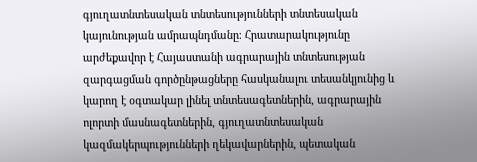գյուղատնտեսական տնտեսությունների տնտեսական կայունության ամրապնդմանը։ Հրատարակությունը արժեքավոր է Հայաստանի ագրարային տնտեսության զարգացման գործընթացները հասկանալու տեսանկյունից և կարող է օգտակար լինել տնտեսագետներին, ագրարային ոլորտի մասնագետներին, գյուղատնտեսական կազմակերպությունների ղեկավարներին, պետական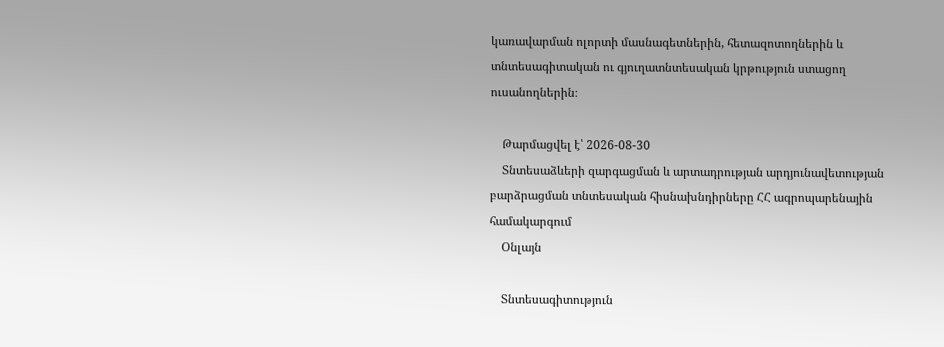կառավարման ոլորտի մասնագետներին, հետազոտողներին և տնտեսագիտական ու գյուղատնտեսական կրթություն ստացող ուսանողներին։

    Թարմացվել է՝ 2026-08-30
    Տնտեսաձևերի զարգացման և արտադրության արդյունավետության բարձրացման տնտեսական հիսնախնդիրները ՀՀ ագրոպարենային համակարգում
    Օնլայն

    Տնտեսագիտություն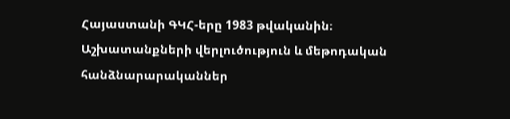Հայաստանի ԳԿՀ-երը 1983 թվականին։ Աշխատանքների վերլուծություն և մեթոդական հանձնարարականներ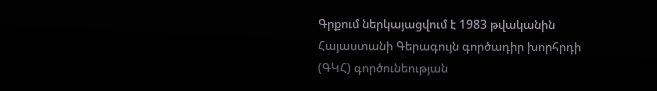Գրքում ներկայացվում է 1983 թվականին Հայաստանի Գերագույն գործադիր խորհրդի (ԳԿՀ) գործունեության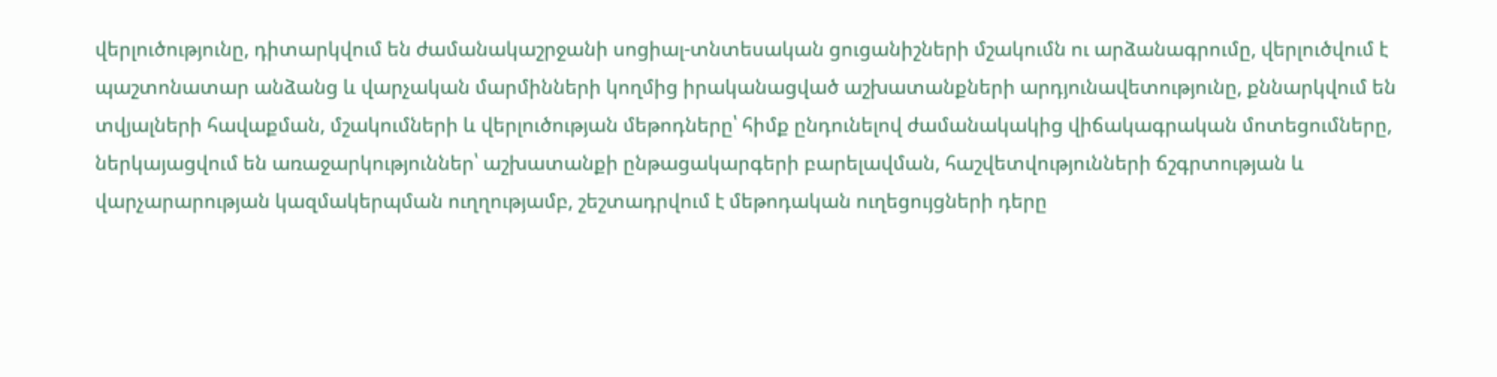վերլուծությունը, դիտարկվում են ժամանակաշրջանի սոցիալ-տնտեսական ցուցանիշների մշակումն ու արձանագրումը, վերլուծվում է պաշտոնատար անձանց և վարչական մարմինների կողմից իրականացված աշխատանքների արդյունավետությունը, քննարկվում են տվյալների հավաքման, մշակումների և վերլուծության մեթոդները՝ հիմք ընդունելով ժամանակակից վիճակագրական մոտեցումները, ներկայացվում են առաջարկություններ՝ աշխատանքի ընթացակարգերի բարելավման, հաշվետվությունների ճշգրտության և վարչարարության կազմակերպման ուղղությամբ, շեշտադրվում է մեթոդական ուղեցույցների դերը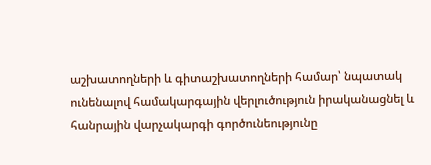աշխատողների և գիտաշխատողների համար՝ նպատակ ունենալով համակարգային վերլուծություն իրականացնել և հանրային վարչակարգի գործունեությունը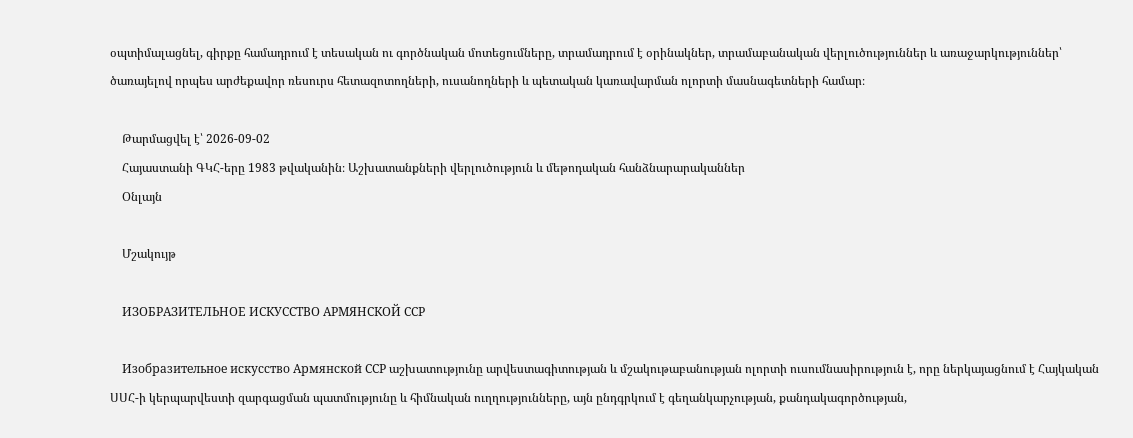օպտիմալացնել, գիրքը համադրում է տեսական ու գործնական մոտեցումները, տրամադրում է օրինակներ, տրամաբանական վերլուծություններ և առաջարկություններ՝ ծառայելով որպես արժեքավոր ռեսուրս հետազոտողների, ուսանողների և պետական կառավարման ոլորտի մասնագետների համար։

    Թարմացվել է՝ 2026-09-02
    Հայաստանի ԳԿՀ-երը 1983 թվականին։ Աշխատանքների վերլուծություն և մեթոդական հանձնարարականներ
    Օնլայն

    Մշակույթ

    ИЗОБРАЗИТЕЛЬНОЕ ИСКУССТВО АРМЯНСКОЙ ССР

    Изобразительное искусство Армянской ССР աշխատությունը արվեստագիտության և մշակութաբանության ոլորտի ուսումնասիրություն է, որը ներկայացնում է Հայկական ՍՍՀ-ի կերպարվեստի զարգացման պատմությունը և հիմնական ուղղությունները, այն ընդգրկում է գեղանկարչության, քանդակագործության,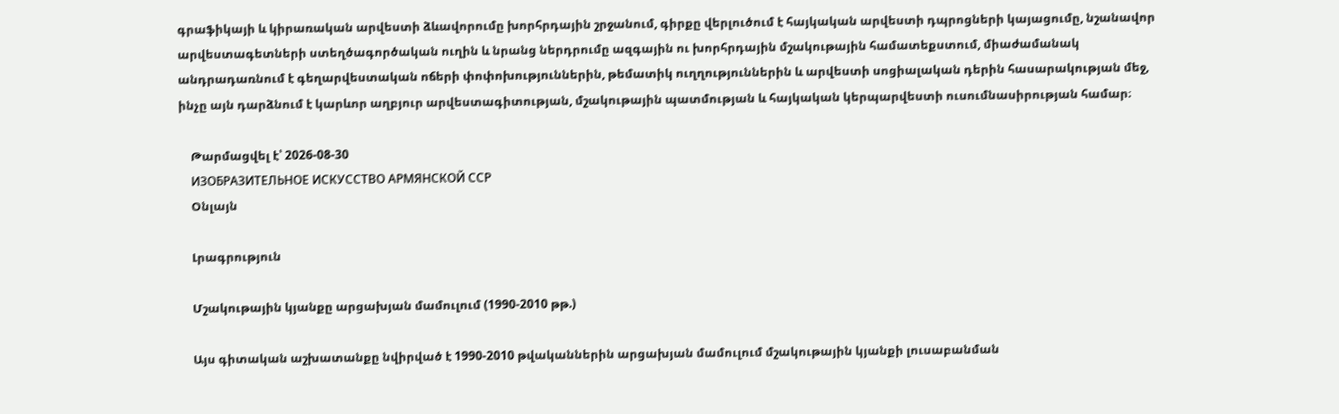գրաֆիկայի և կիրառական արվեստի ձևավորումը խորհրդային շրջանում, գիրքը վերլուծում է հայկական արվեստի դպրոցների կայացումը, նշանավոր արվեստագետների ստեղծագործական ուղին և նրանց ներդրումը ազգային ու խորհրդային մշակութային համատեքստում, միաժամանակ անդրադառնում է գեղարվեստական ոճերի փոփոխություններին, թեմատիկ ուղղություններին և արվեստի սոցիալական դերին հասարակության մեջ, ինչը այն դարձնում է կարևոր աղբյուր արվեստագիտության, մշակութային պատմության և հայկական կերպարվեստի ուսումնասիրության համար։

    Թարմացվել է՝ 2026-08-30
    ИЗОБРАЗИТЕЛЬНОЕ ИСКУССТВО АРМЯНСКОЙ ССР
    Օնլայն

    Լրագրություն

    Մշակութային կյանքը արցախյան մամուլում (1990-2010 թթ.)

    Այս գիտական աշխատանքը նվիրված է 1990-2010 թվականներին արցախյան մամուլում մշակութային կյանքի լուսաբանման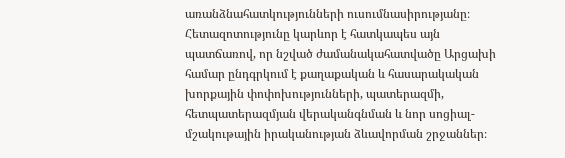առանձնահատկությունների ուսումնասիրությանը։ Հետազոտությունը կարևոր է հատկապես այն պատճառով, որ նշված ժամանակահատվածը Արցախի համար ընդգրկում է քաղաքական և հասարակական խորքային փոփոխությունների, պատերազմի, հետպատերազմյան վերականգնման և նոր սոցիալ-մշակութային իրականության ձևավորման շրջաններ։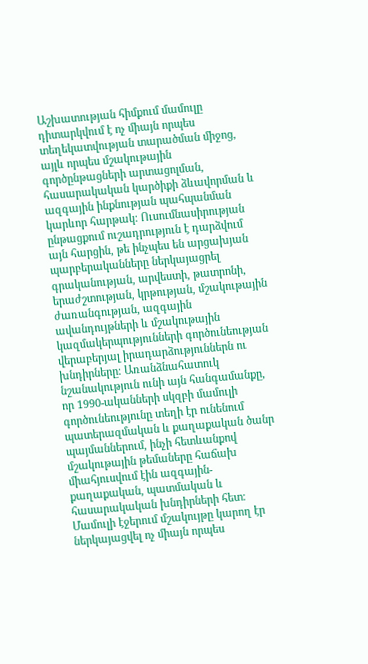Աշխատության հիմքում մամուլը դիտարկվում է ոչ միայն որպես տեղեկատվության տարածման միջոց, այլև որպես մշակութային գործընթացների արտացոլման, հասարակական կարծիքի ձևավորման և ազգային ինքնության պահպանման կարևոր հարթակ։ Ուսումնասիրության ընթացքում ուշադրություն է դարձվում այն հարցին, թե ինչպես են արցախյան պարբերականները ներկայացրել գրականության, արվեստի, թատրոնի, երաժշտության, կրթության, մշակութային ժառանգության, ազգային ավանդույթների և մշակութային կազմակերպությունների գործունեության վերաբերյալ իրադարձություններն ու խնդիրները։ Առանձնահատուկ նշանակություն ունի այն հանգամանքը, որ 1990-ականների սկզբի մամուլի գործունեությունը տեղի էր ունենում պատերազմական և քաղաքական ծանր պայմաններում, ինչի հետևանքով մշակութային թեմաները հաճախ միահյուսվում էին ազգային-քաղաքական, պատմական և հասարակական խնդիրների հետ։ Մամուլի էջերում մշակույթը կարող էր ներկայացվել ոչ միայն որպես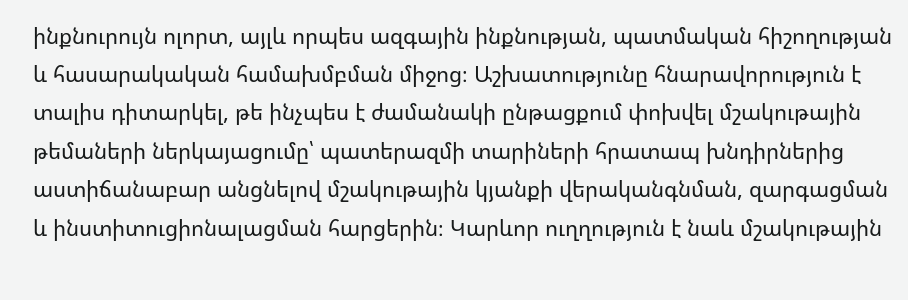ինքնուրույն ոլորտ, այլև որպես ազգային ինքնության, պատմական հիշողության և հասարակական համախմբման միջոց։ Աշխատությունը հնարավորություն է տալիս դիտարկել, թե ինչպես է ժամանակի ընթացքում փոխվել մշակութային թեմաների ներկայացումը՝ պատերազմի տարիների հրատապ խնդիրներից աստիճանաբար անցնելով մշակութային կյանքի վերականգնման, զարգացման և ինստիտուցիոնալացման հարցերին։ Կարևոր ուղղություն է նաև մշակութային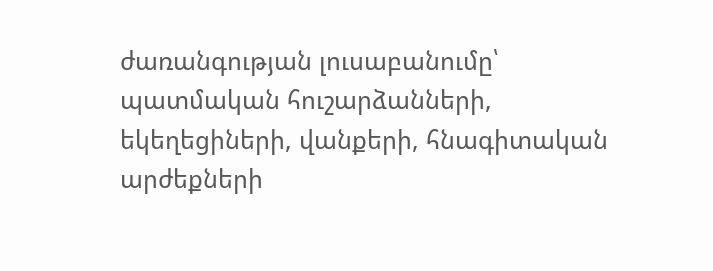ժառանգության լուսաբանումը՝ պատմական հուշարձանների, եկեղեցիների, վանքերի, հնագիտական արժեքների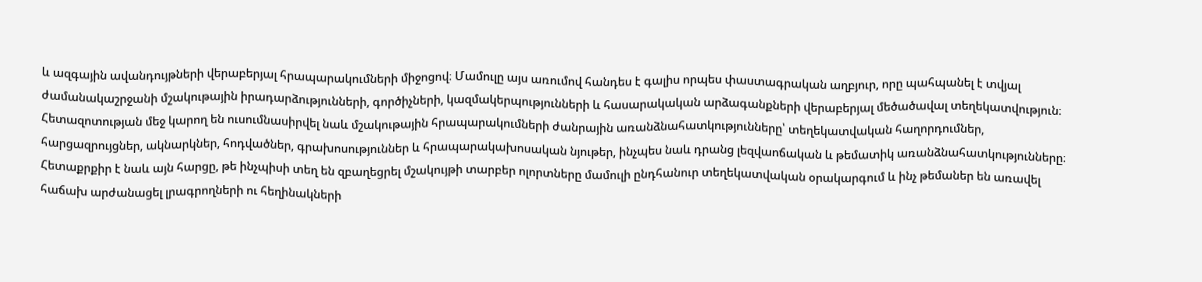և ազգային ավանդույթների վերաբերյալ հրապարակումների միջոցով։ Մամուլը այս առումով հանդես է գալիս որպես փաստագրական աղբյուր, որը պահպանել է տվյալ ժամանակաշրջանի մշակութային իրադարձությունների, գործիչների, կազմակերպությունների և հասարակական արձագանքների վերաբերյալ մեծածավալ տեղեկատվություն։ Հետազոտության մեջ կարող են ուսումնասիրվել նաև մշակութային հրապարակումների ժանրային առանձնահատկությունները՝ տեղեկատվական հաղորդումներ, հարցազրույցներ, ակնարկներ, հոդվածներ, գրախոսություններ և հրապարակախոսական նյութեր, ինչպես նաև դրանց լեզվաոճական և թեմատիկ առանձնահատկությունները։ Հետաքրքիր է նաև այն հարցը, թե ինչպիսի տեղ են զբաղեցրել մշակույթի տարբեր ոլորտները մամուլի ընդհանուր տեղեկատվական օրակարգում և ինչ թեմաներ են առավել հաճախ արժանացել լրագրողների ու հեղինակների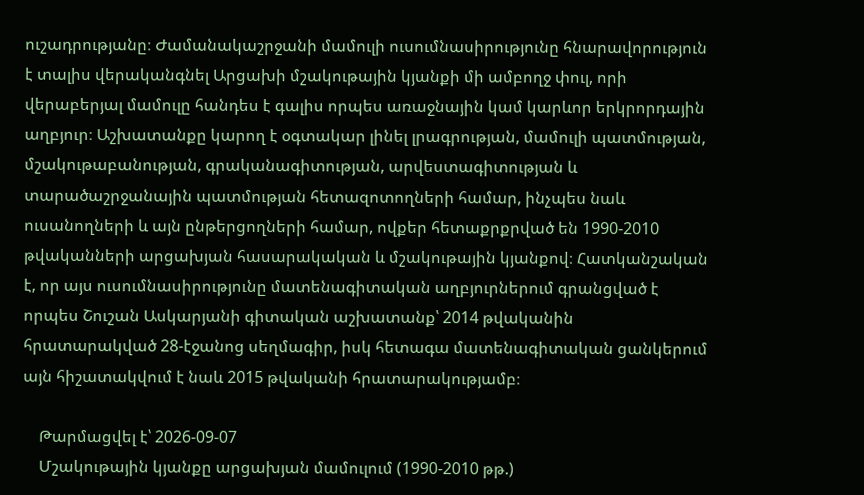ուշադրությանը։ Ժամանակաշրջանի մամուլի ուսումնասիրությունը հնարավորություն է տալիս վերականգնել Արցախի մշակութային կյանքի մի ամբողջ փուլ, որի վերաբերյալ մամուլը հանդես է գալիս որպես առաջնային կամ կարևոր երկրորդային աղբյուր։ Աշխատանքը կարող է օգտակար լինել լրագրության, մամուլի պատմության, մշակութաբանության, գրականագիտության, արվեստագիտության և տարածաշրջանային պատմության հետազոտողների համար, ինչպես նաև ուսանողների և այն ընթերցողների համար, ովքեր հետաքրքրված են 1990-2010 թվականների արցախյան հասարակական և մշակութային կյանքով։ Հատկանշական է, որ այս ուսումնասիրությունը մատենագիտական աղբյուրներում գրանցված է որպես Շուշան Ասկարյանի գիտական աշխատանք՝ 2014 թվականին հրատարակված 28-էջանոց սեղմագիր, իսկ հետագա մատենագիտական ցանկերում այն հիշատակվում է նաև 2015 թվականի հրատարակությամբ։

    Թարմացվել է՝ 2026-09-07
    Մշակութային կյանքը արցախյան մամուլում (1990-2010 թթ.)